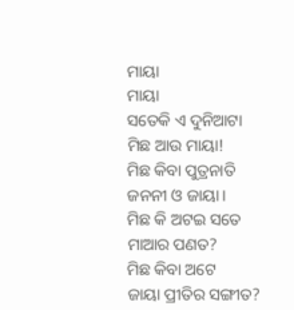ମାୟା
ମାୟା
ସତେକି ଏ ଦୁନିଆଟା
ମିଛ ଆଉ ମାୟା!
ମିଛ କିବା ପୁତ୍ରନାତି
ଜନନୀ ଓ ଜାୟା।
ମିଛ କି ଅଟଇ ସତେ
ମାଆର ପଣତ?
ମିଛ କିବା ଅଟେ
ଜାୟା ପ୍ରୀତିର ସଙ୍ଗୀତ?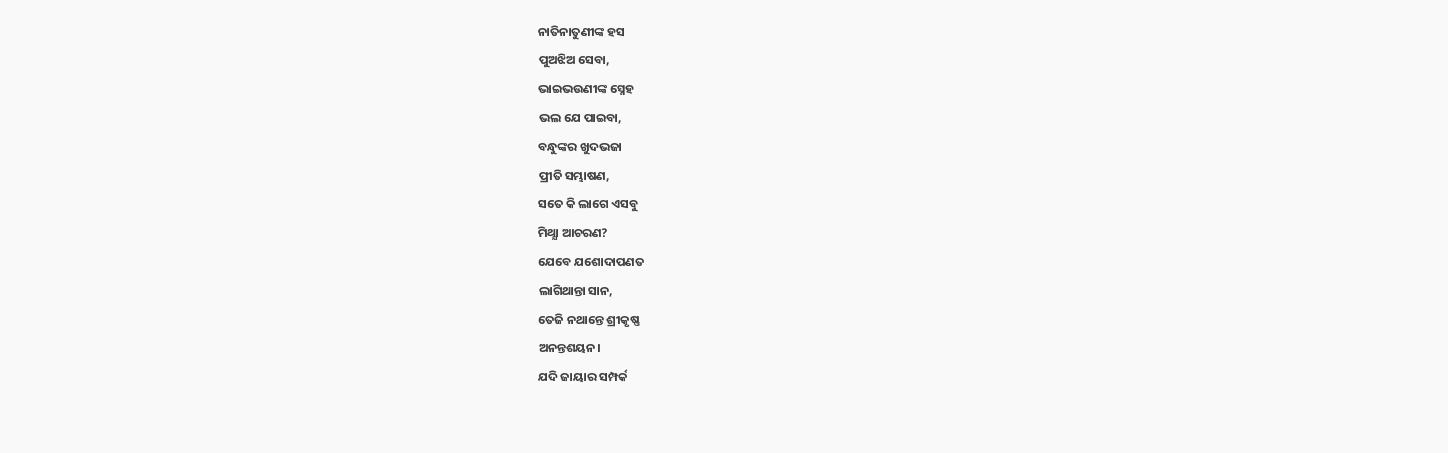ନାତିନାତୁଣୀଙ୍କ ହସ
ପୁଅଝିଅ ସେବା,
ଭାଇଭଉଣୀଙ୍କ ସ୍ନେହ
ଭଲ ଯେ ପାଇବା,
ବନ୍ଧୁଙ୍କର ଖୁଦଭଜା
ପ୍ରୀତି ସମ୍ଭାଷଣ,
ସତେ କି ଲାଗେ ଏସବୁ
ମିଥ୍ଯା ଆଚରଣ?
ଯେବେ ଯଶୋଦାପଣତ
ଲାଗିଥାନ୍ତା ସାନ,
ତେଜି ନଥାନ୍ତେ ଶ୍ରୀକୃଷ୍ଣ
ଅନନ୍ତଶୟନ।
ଯଦି ଜାୟାର ସମ୍ପର୍କ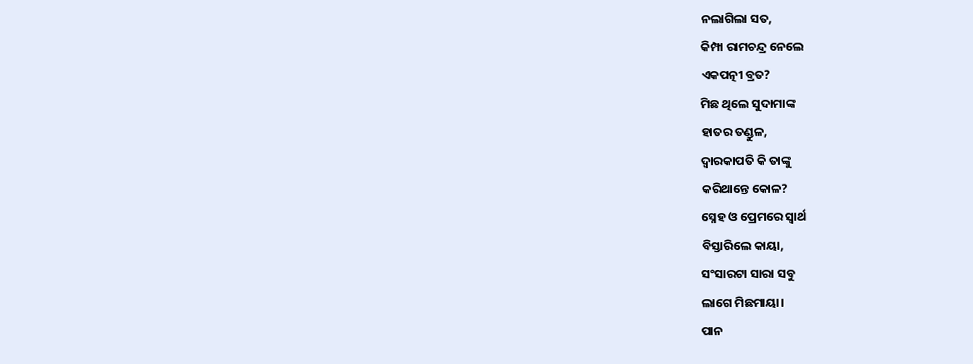ନଲାଗିଲା ସତ,
କିମ୍ପା ରାମଚନ୍ଦ୍ର ନେଲେ
ଏକପତ୍ନୀ ବ୍ରତ?
ମିଛ ଥିଲେ ସୁଦାମାଙ୍କ
ହାତର ତଣ୍ଡୁଳ,
ଦ୍ଵାରକାପତି କି ତାଙ୍କୁ
କରିଥାନ୍ତେ କୋଳ?
ସ୍ନେହ ଓ ପ୍ରେମରେ ସ୍ଵାର୍ଥ
ବିସ୍ତାରିଲେ କାୟା,
ସଂସାରଟା ସାରା ସବୁ
ଲାଗେ ମିଛମାୟା।
ପାନ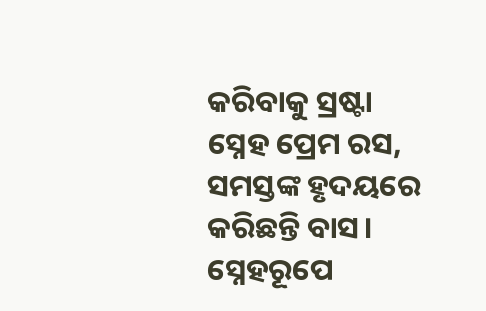କରିବାକୁ ସ୍ରଷ୍ଟା
ସ୍ନେହ ପ୍ରେମ ରସ,
ସମସ୍ତଙ୍କ ହୃଦୟରେ
କରିଛନ୍ତି ବାସ।
ସ୍ନେହରୂପେ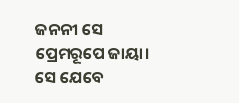ଜନନୀ ସେ
ପ୍ରେମରୂପେ ଜାୟା।
ସେ ଯେବେ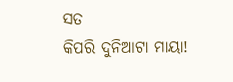ସତ
କିପରି ଦୁନିଆଟା ମାୟା!